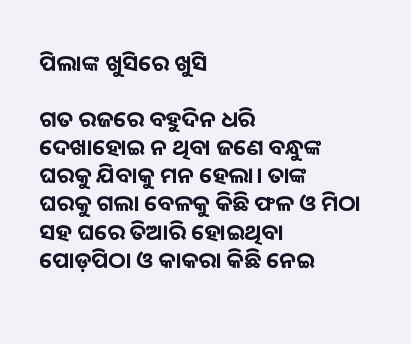ପିଲାଙ୍କ ଖୁସିରେ ଖୁସି

ଗତ ରଜରେ ବହୁଦିନ ଧରି ଦେଖାହୋଇ ନ ଥିବା ଜଣେ ବନ୍ଧୁଙ୍କ ଘରକୁ ଯିବାକୁ ମନ ହେଲା। ତାଙ୍କ ଘରକୁ ଗଲା ବେଳକୁ କିଛି ଫଳ ଓ ମିଠା ସହ ଘରେ ତିଆରି ହୋଇଥିବା ପୋଡ଼ପିଠା ଓ କାକରା କିଛି ନେଇ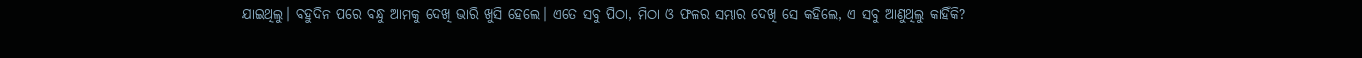ଯାଇଥିଲୁ। ବହୁଦିନ ପରେ ବନ୍ଧୁ ଆମକୁ ଦେଖି ଭାରି ଖୁସି ହେଲେ। ଏତେ ସବୁ ପିଠା, ମିଠା ଓ ଫଳର ସମ୍ଭାର ଦେଖି ସେ କହିଲେ, ଏ ସବୁ ଆଣୁଥିଲୁ କାହିଁକି?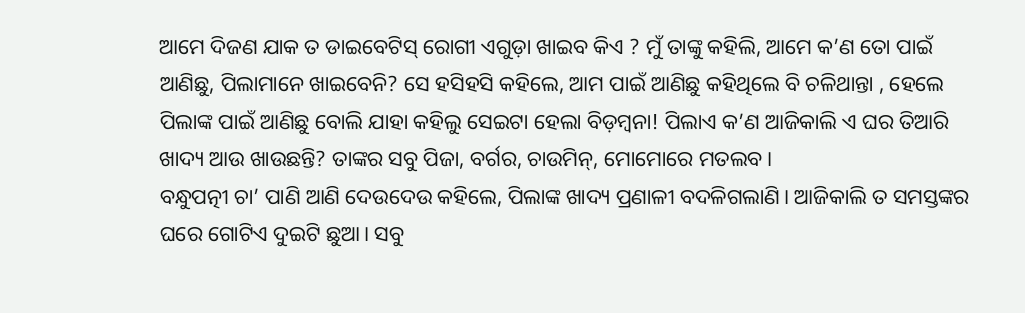ଆମେ ଦିଜଣ ଯାକ ତ ଡାଇବେଟିସ୍‌ ରୋଗୀ ଏଗୁଡ଼ା ଖାଇବ କିଏ ? ମୁଁ ତାଙ୍କୁ କହିଲି, ଆମେ କ’ଣ ତୋ ପାଇଁ ଆଣିଛୁ, ପିଲାମାନେ ଖାଇବେନି? ସେ ହସିହସି କହିଲେ, ଆମ ପାଇଁ ଆଣିଛୁ କହିଥିଲେ ବି ଚଳିଥାନ୍ତା , ହେଲେ ପିଲାଙ୍କ ପାଇଁ ଆଣିଛୁ ବୋଲି ଯାହା କହିଲୁ ସେଇଟା ହେଲା ବିଡ଼ମ୍ବନା! ପିଲାଏ କ’ଣ ଆଜିକାଲି ଏ ଘର ତିଆରି ଖାଦ୍ୟ ଆଉ ଖାଉଛନ୍ତି? ତାଙ୍କର ସବୁ ପିଜା, ବର୍ଗର, ଚାଉମିନ୍‌, ମୋମୋରେ ମତଲବ।
ବନ୍ଧୁପତ୍ନୀ ଚା’ ପାଣି ଆଣି ଦେଉଦେଉ କହିଲେ, ପିଲାଙ୍କ ଖାଦ୍ୟ ପ୍ରଣାଳୀ ବଦଳିଗଲାଣି। ଆଜିକାଲି ତ ସମସ୍ତଙ୍କର ଘରେ ଗୋଟିଏ ଦୁଇଟି ଛୁଆ। ସବୁ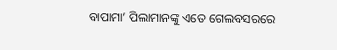ବାପାମା’ ପିଲାମାନଙ୍କୁ ଏତେ ଗେଲବସରରେ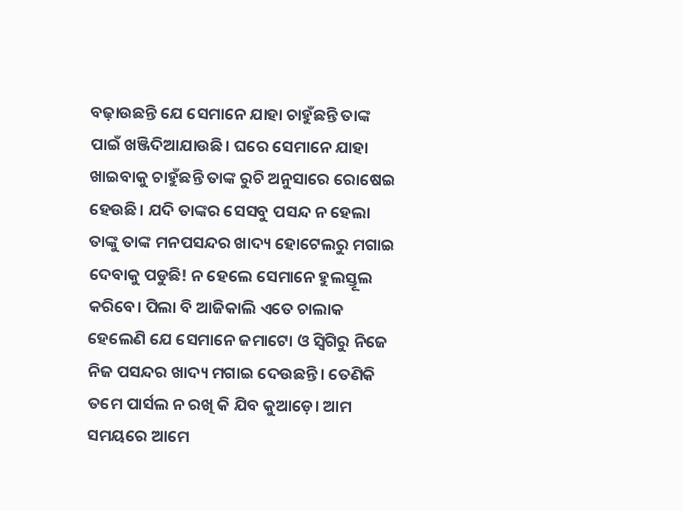ବଢ଼ାଉଛନ୍ତି ଯେ ସେମାନେ ଯାହା ଚାହୁଁଛନ୍ତି ତାଙ୍କ ପାଇଁ ଖଞ୍ଜିଦିଆଯାଉଛି। ଘରେ ସେମାନେ ଯାହା ଖାଇବାକୁ ଚାହୁଁଛନ୍ତି ତାଙ୍କ ରୁଚି ଅନୁସାରେ ରୋଷେଇ ହେଉଛି। ଯଦି ତାଙ୍କର ସେସବୁ ପସନ୍ଦ ନ ହେଲା ତାଙ୍କୁ ତାଙ୍କ ମନପସନ୍ଦର ଖାଦ୍ୟ ହୋଟେଲରୁ ମଗାଇ ଦେବାକୁ ପଡୁଛି! ନ ହେଲେ ସେମାନେ ହୁଲସ୍ତୂଲ କରିବେ। ପିଲା ବି ଆଜିକାଲି ଏତେ ଚାଲାକ ହେଲେଣି ଯେ ସେମାନେ ଜମାଟୋ ଓ ସ୍ବିଗିରୁ ନିଜେ ନିଜ ପସନ୍ଦର ଖାଦ୍ୟ ମଗାଇ ଦେଉଛନ୍ତି। ତେଣିକି ତମେ ପାର୍ସଲ ନ ରଖି କି ଯିବ କୁଆଡ଼େ। ଆମ ସମୟରେ ଆମେ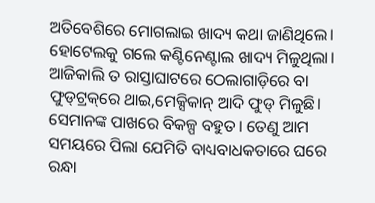ଅତିବେଶିରେ ମୋଗଲାଇ ଖାଦ୍ୟ କଥା ଜାଣିଥିଲେ। ହୋଟେଲକୁ ଗଲେ କଣ୍ଟିନେଣ୍ଟାଲ ଖାଦ୍ୟ ମିଳୁଥିଲା। ଆଜିକାଲି ତ ରାସ୍ତାଘାଟରେ ଠେଲାଗାଡ଼ିରେ ବା ଫୁଡ୍‌ଟ୍ରକ୍‌ରେ ଥାଇ,ମେକ୍ସିକାନ୍‌ ଆଦି ଫୁଡ୍‌ ମିଳୁଛି। ସେମାନଙ୍କ ପାଖରେ ବିକଳ୍ପ ବହୁତ। ତେଣୁ ଆମ ସମୟରେ ପିଲା ଯେମିତି ବାଧ୍ୟବାଧକତାରେ ଘରେ ରନ୍ଧା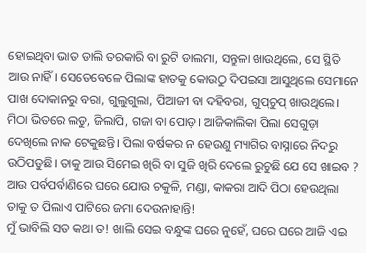ହୋଇଥିବା ଭାତ ଡାଲି ତରକାରି ବା ରୁଟି ଡାଲମା, ସନ୍ତୁଳା ଖାଉଥିଲେ, ସେ ସ୍ଥିତି ଆଉ ନାହିଁ। ସେତେବେଳେ ପିଲାଙ୍କ ହାତକୁ କୋଉଠୁ ଦିପଇସା ଆସୁଥିଲେ ସେମାନେ ପାଖ ଦୋକାନରୁ ବରା, ଗୁଲୁଗୁଲା, ପିଆଜୀ ବା ଦହିବରା, ଗୁପ୍‌ଚୁପ୍‌ ଖାଉଥିଲେ। ମିଠା ଭିତରେ ଲଡୁ, ଜିଲାପି, ଗଜା ବା ପୋଡ଼। ଆଜିକାଲିକା ପିଲା ସେଗୁଡ଼ା ଦେଖିଲେ ନାକ ଟେକୁଛନ୍ତି। ପିଲା ବର୍ଷକର ନ ହେଉଣୁ ମ୍ୟାଗିର ବାସ୍ନାରେ ନିଦରୁ ଉଠିପଡୁଛି। ତାକୁ ଆଉ ସିମେଇ ଖିରି ବା ସୁଜି ଖିରି ଦେଲେ ରୁଚୁଛି ଯେ ସେ ଖାଇବ ? ଆଉ ପର୍ବପର୍ବାଣିରେ ଘରେ ଯୋଉ ଚକୁଳି, ମଣ୍ଡା, କାକରା ଆଦି ପିଠା ହେଉଥିଲା ତାକୁ ତ ପିଲାଏ ପାଟିରେ ଜମା ଦେଉନାହାନ୍ତି!
ମୁଁ ଭାବିଲି ସତ କଥା ତ! ଖାଲି ସେଇ ବନ୍ଧୁଙ୍କ ଘରେ ନୁହେଁ, ଘରେ ଘରେ ଆଜି ଏଇ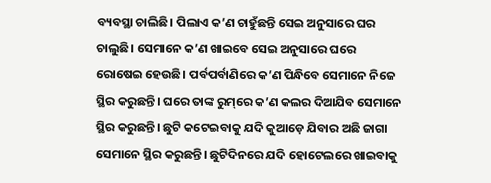ବ୍ୟବସ୍ଥା ଚାଲିଛି। ପିଲାଏ କ’ଣ ଚାହୁଁଛନ୍ତି ସେଇ ଅନୁସାରେ ଘର ଚାଲୁଛି। ସେମାନେ କ’ଣ ଖାଇବେ ସେଇ ଅନୁସାରେ ଘରେ ରୋଷେଇ ହେଉଛି। ପର୍ବପର୍ବାଣିରେ କ’ଣ ପିନ୍ଧିବେ ସେମାନେ ନିଜେ ସ୍ଥିର କରୁଛନ୍ତି। ଘରେ ତାଙ୍କ ରୁମ୍‌ରେ କ’ଣ କଲର ଦିଆଯିବ ସେମାନେ ସ୍ଥିର କରୁଛନ୍ତି। ଛୁଟି କଟେଇବାକୁ ଯଦି କୁଆଡ଼େ ଯିବାର ଅଛି ଜାଗା ସେମାନେ ସ୍ଥିର କରୁଛନ୍ତି। ଛୁଟିଦିନରେ ଯଦି ହୋଟେଲରେ ଖାଇବାକୁ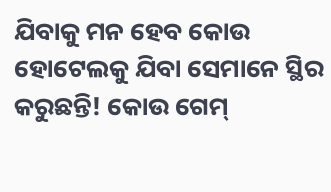ଯିବାକୁ ମନ ହେବ କୋଉ ହୋଟେଲକୁ ଯିବା ସେମାନେ ସ୍ଥିର କରୁଛନ୍ତି! କୋଉ ଗେମ୍‌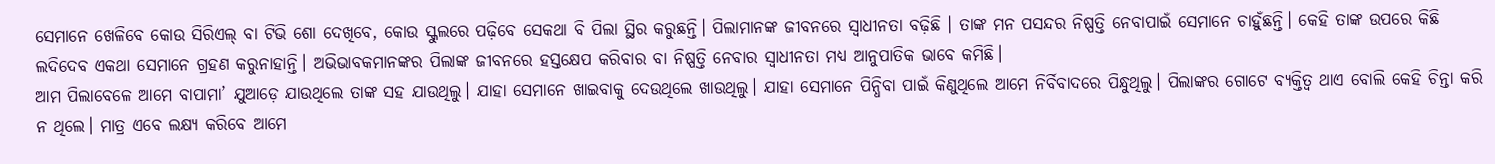ସେମାନେ ଖେଳିବେ କୋଉ ସିରିଏଲ୍‌ ବା ଟିଭି ଶୋ ଦେଖିବେ, କୋଉ ସ୍କୁଲରେ ପଢ଼ିବେ ସେକଥା ବି ପିଲା ସ୍ଥିର କରୁଛନ୍ତି। ପିଲାମାନଙ୍କ ଜୀବନରେ ସ୍ବାଧୀନତା ବଢ଼ିଛି । ତାଙ୍କ ମନ ପସନ୍ଦର ନିଷ୍ପତ୍ତି ନେବାପାଇଁ ସେମାନେ ଚାହୁଁଛନ୍ତି। କେହି ତାଙ୍କ ଉପରେ କିଛି ଲଦିଦେବ ଏକଥା ସେମାନେ ଗ୍ରହଣ କରୁନାହାନ୍ତି। ଅଭିଭାବକମାନଙ୍କର ପିଲାଙ୍କ ଜୀବନରେ ହସ୍ତକ୍ଷେପ କରିବାର ବା ନିଷ୍ପତ୍ତି ନେବାର ସ୍ବାଧୀନତା ମଧ୍ୟ ଆନୁପାତିକ ଭାବେ କମିଛି।
ଆମ ପିଲାବେଳେ ଆମେ ବାପାମା’ ଯୁଆଡ଼େ ଯାଉଥିଲେ ତାଙ୍କ ସହ ଯାଉଥିଲୁ। ଯାହା ସେମାନେ ଖାଇବାକୁ ଦେଉଥିଲେ ଖାଉଥିଲୁ। ଯାହା ସେମାନେ ପିନ୍ଧିବା ପାଇଁ କିଣୁଥିଲେ ଆମେ ନିର୍ବିବାଦରେ ପିନ୍ଧୁଥିଲୁ। ପିଲାଙ୍କର ଗୋଟେ ବ୍ୟକ୍ତିତ୍ୱ ଥାଏ ବୋଲି କେହି ଚିନ୍ତା କରି ନ ଥିଲେ। ମାତ୍ର ଏବେ ଲକ୍ଷ୍ୟ କରିବେ ଆମେ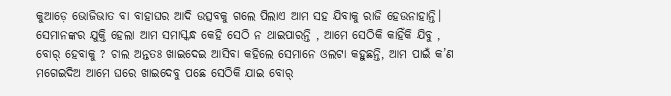କୁଆଡ଼େ ଭୋଜିଭାତ ବା ବାହାଘର ଆଦି ଉତ୍ସବକୁ ଗଲେ ପିଲାଏ ଆମ ସହ ଯିବାକୁ ରାଜି ହେଉନାହାନ୍ତି। ସେମାନଙ୍କର ଯୁକ୍ତି ହେଲା ଆମ ସମାସ୍କନ୍ଧ କେହି ସେଠି ନ ଥାଇପାରନ୍ତି , ଆମେ ସେଠିକି କାହିଁକି ଯିବୁ , ବୋର୍‌ ହେବାକୁ ? ଚାଲ ଅନ୍ତତଃ ଖାଇଦେଇ ଆସିବା କହିଲେ ସେମାନେ ଓଲଟା କହୁଛନ୍ତି, ଆମ ପାଇଁ କ’ଣ ମଗେଇଦିଅ ଆମେ ଘରେ ଖାଇଦେବୁ ପଛେ ସେଠିକି ଯାଇ ବୋର୍‌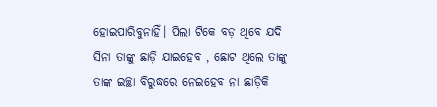ହୋଇପାରିବୁନାହିଁ। ପିଲା ଟିକେ ବଡ଼ ଥିବେ ଯଦି ସିନା ତାଙ୍କୁ ଛାଡ଼ି ଯାଇହେବ , ଛୋଟ ଥିଲେ ତାଙ୍କୁ ତାଙ୍କ ଇଚ୍ଛା ବିରୁଦ୍ଧରେ ନେଇହେବ ନା ଛାଡ଼ିକି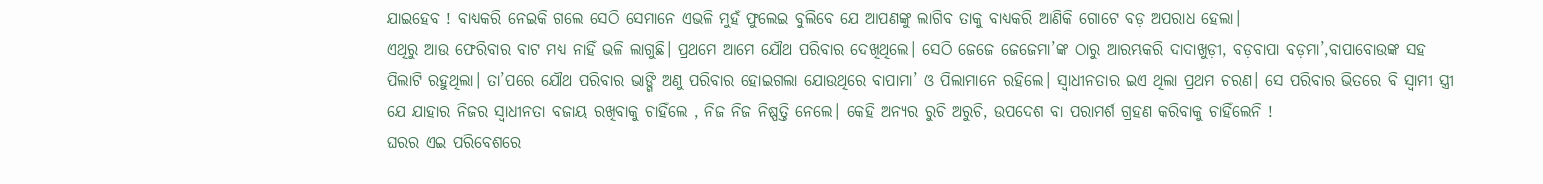ଯାଇହେବ ! ବାଧ୍ୟକରି ନେଇକି ଗଲେ ସେଠି ସେମାନେ ଏଭଳି ମୁହଁ ଫୁଲେଇ ବୁଲିବେ ଯେ ଆପଣଙ୍କୁ ଲାଗିବ ତାକୁ ବାଧ୍ୟକରି ଆଣିକି ଗୋଟେ ବଡ଼ ଅପରାଧ ହେଲା।
ଏଥିରୁ ଆଉ ଫେରିବାର ବାଟ ମଧ୍ୟ ନାହିଁ ଭଳି ଲାଗୁଛି। ପ୍ରଥମେ ଆମେ ଯୌଥ ପରିବାର ଦେଖିଥିଲେ। ସେଠି ଜେଜେ ଜେଜେମା’ଙ୍କ ଠାରୁ ଆରମ୍ଭକରି ଦାଦାଖୁଡ଼ୀ, ବଡ଼ବାପା ବଡ଼ମା’,ବାପାବୋଉଙ୍କ ସହ ପିଲାଟି ରହୁଥିଲା। ତା’ପରେ ଯୌଥ ପରିବାର ଭାଙ୍ଗି ଅଣୁ ପରିବାର ହୋଇଗଲା ଯୋଉଥିରେ ବାପାମା’ ଓ ପିଲାମାନେ ରହିଲେ। ସ୍ବାଧୀନତାର ଇଏ ଥିଲା ପ୍ରଥମ ଚରଣ। ସେ ପରିବାର ଭିତରେ ବି ସ୍ବାମୀ ସ୍ତ୍ରୀ ଯେ ଯାହାର ନିଜର ସ୍ବାଧୀନତା ବଜାୟ ରଖିବାକୁ ଚାହିଁଲେ , ନିଜ ନିଜ ନିଷ୍ପତ୍ତି ନେଲେ। କେହି ଅନ୍ୟର ରୁଚି ଅରୁଚି, ଉପଦେଶ ବା ପରାମର୍ଶ ଗ୍ରହଣ କରିବାକୁ ଚାହିଁଲେନି !
ଘରର ଏଇ ପରିବେଶରେ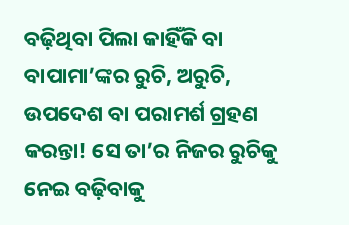ବଢ଼ିଥିବା ପିଲା କାହିଁକି ବା ବାପାମା’ଙ୍କର ରୁଚି, ଅରୁଚି, ଉପଦେଶ ବା ପରାମର୍ଶ ଗ୍ରହଣ କରନ୍ତା! ସେ ତା’ର ନିଜର ରୁଚିକୁ ନେଇ ବଢ଼ିବାକୁ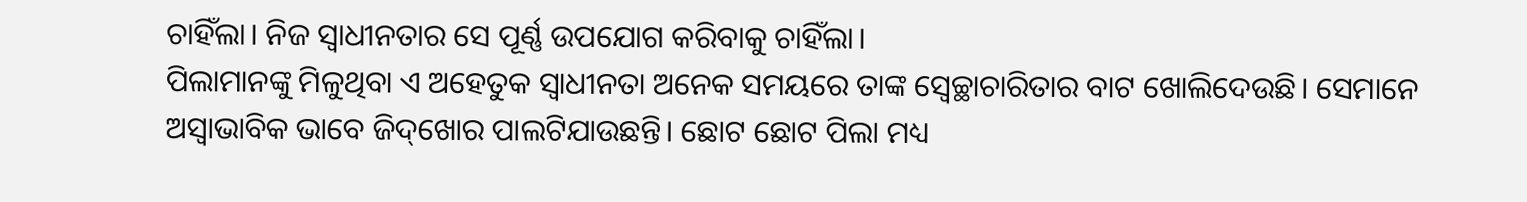ଚାହିଁଲା। ନିଜ ସ୍ବାଧୀନତାର ସେ ପୂର୍ଣ୍ଣ ଉପଯୋଗ କରିବାକୁ ଚାହିଁଲା।
ପିଲାମାନଙ୍କୁ ମିଳୁଥିବା ଏ ଅହେତୁକ ସ୍ବାଧୀନତା ଅନେକ ସମୟରେ ତାଙ୍କ ସ୍ବେଚ୍ଛାଚାରିତାର ବାଟ ଖୋଲିଦେଉଛି। ସେମାନେ ଅସ୍ବାଭାବିକ ଭାବେ ଜିଦ୍‌ଖୋର ପାଲଟିଯାଉଛନ୍ତି। ଛୋଟ ଛୋଟ ପିଲା ମଧ୍ୟ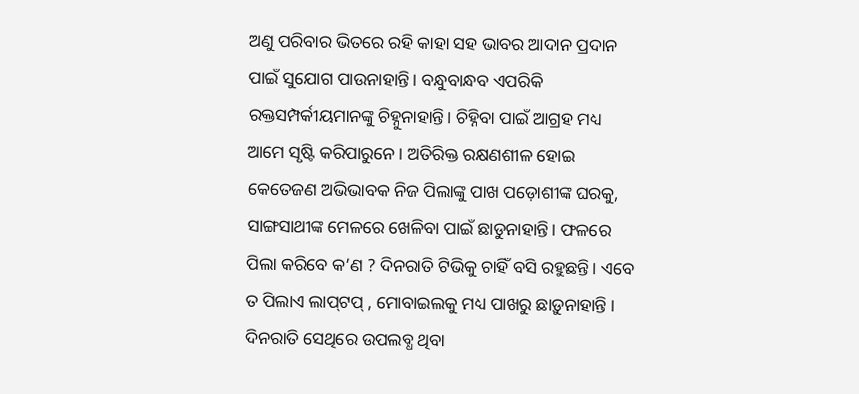ଅଣୁ ପରିବାର ଭିତରେ ରହି କାହା ସହ ଭାବର ଆଦାନ ପ୍ରଦାନ ପାଇଁ ସୁଯୋଗ ପାଉନାହାନ୍ତି। ବନ୍ଧୁବାନ୍ଧବ ଏପରିକି ରକ୍ତସମ୍ପର୍କୀୟମାନଙ୍କୁ ଚିହ୍ନୁନାହାନ୍ତି। ଚିହ୍ନିବା ପାଇଁ ଆଗ୍ରହ ମଧ୍ୟ ଆମେ ସୃଷ୍ଟି କରିପାରୁନେ। ଅତିରିକ୍ତ ରକ୍ଷଣଶୀଳ ହୋଇ କେତେଜଣ ଅଭିଭାବକ ନିଜ ପିଲାଙ୍କୁ ପାଖ ପଡ଼ୋଶୀଙ୍କ ଘରକୁ, ସାଙ୍ଗସାଥୀଙ୍କ ମେଳରେ ଖେଳିବା ପାଇଁ ଛାଡୁନାହାନ୍ତି। ଫଳରେ ପିଲା କରିବେ କ’ଣ ? ଦିନରାତି ଟିଭିକୁ ଚାହିଁ ବସି ରହୁଛନ୍ତି। ଏବେ ତ ପିଲାଏ ଲାପ୍‌ଟପ୍‌ , ମୋବାଇଲକୁ ମଧ୍ୟ ପାଖରୁ ଛାଡ଼ୁନାହାନ୍ତି । ଦିନରାତି ସେଥିରେ ଉପଲବ୍ଧ ଥିବା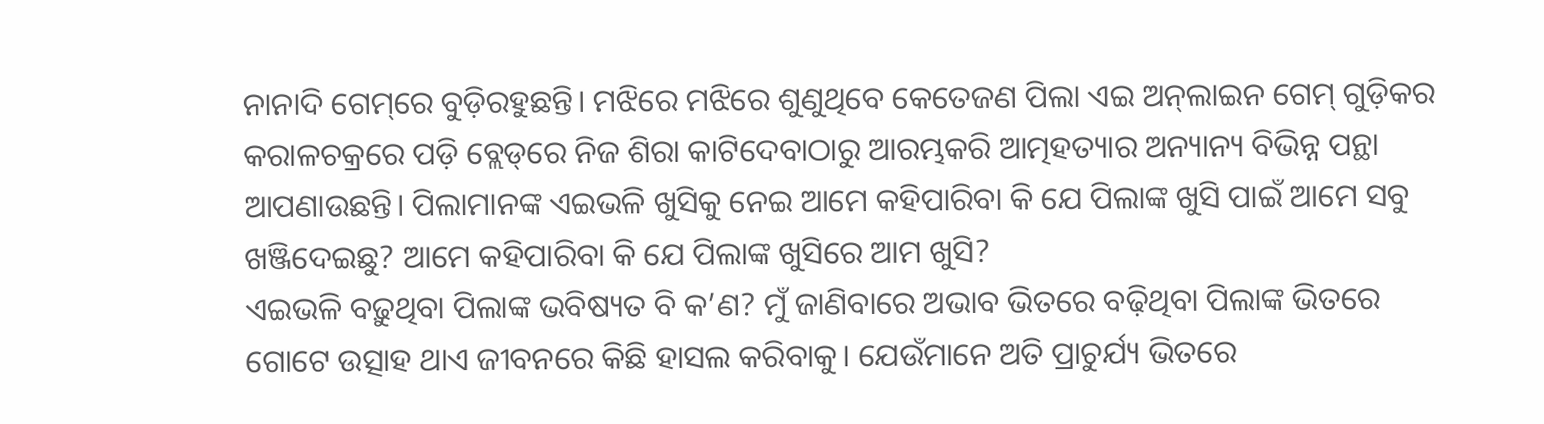ନାନାଦି ଗେମ୍‌ରେ ବୁଡ଼ିରହୁଛନ୍ତି। ମଝିରେ ମଝିରେ ଶୁଣୁଥିବେ କେତେଜଣ ପିଲା ଏଇ ଅନ୍‌ଲାଇନ ଗେମ୍‌ ଗୁଡ଼ିକର କରାଳଚକ୍ରରେ ପଡ଼ି ବ୍ଲେଡ୍‌ରେ ନିଜ ଶିରା କାଟିଦେବାଠାରୁ ଆରମ୍ଭକରି ଆତ୍ମହତ୍ୟାର ଅନ୍ୟାନ୍ୟ ବିଭିନ୍ନ ପନ୍ଥା ଆପଣାଉଛନ୍ତି। ପିଲାମାନଙ୍କ ଏଇଭଳି ଖୁସିକୁ ନେଇ ଆମେ କହିପାରିବା କି ଯେ ପିଲାଙ୍କ ଖୁସି ପାଇଁ ଆମେ ସବୁ ଖଞ୍ଜିଦେଇଛୁ? ଆମେ କହିପାରିବା କି ଯେ ପିଲାଙ୍କ ଖୁସିରେ ଆମ ଖୁସି?
ଏଇଭଳି ବଢ଼ୁଥିବା ପିଲାଙ୍କ ଭବିଷ୍ୟତ ବି କ’ଣ? ମୁଁ ଜାଣିବାରେ ଅଭାବ ଭିତରେ ବଢ଼ିଥିବା ପିଲାଙ୍କ ଭିତରେ ଗୋଟେ ଉତ୍ସାହ ଥାଏ ଜୀବନରେ କିଛି ହାସଲ କରିବାକୁ। ଯେଉଁମାନେ ଅତି ପ୍ରାଚୁର୍ଯ୍ୟ ଭିତରେ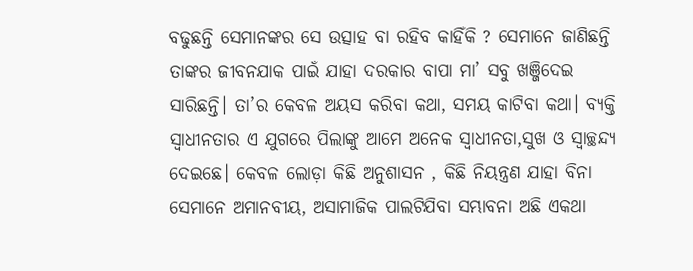ବଢୁଛନ୍ତି ସେମାନଙ୍କର ସେ ଉତ୍ସାହ ବା ରହିବ କାହିଁକି ? ସେମାନେ ଜାଣିଛନ୍ତି ତାଙ୍କର ଜୀବନଯାକ ପାଇଁ ଯାହା ଦରକାର ବାପା ମା’ ସବୁ ଖଞ୍ଜିଦେଇ ସାରିଛନ୍ତି। ତା’ର କେବଳ ଅୟସ କରିବା କଥା, ସମୟ କାଟିବା କଥା। ବ୍ୟକ୍ତି ସ୍ବାଧୀନତାର ଏ ଯୁଗରେ ପିଲାଙ୍କୁ ଆମେ ଅନେକ ସ୍ବାଧୀନତା,ସୁଖ ଓ ସ୍ବାଚ୍ଛନ୍ଦ୍ୟ ଦେଇଛେ। କେବଳ ଲୋଡ଼ା କିଛି ଅନୁଶାସନ , କିଛି ନିୟନ୍ତ୍ରଣ ଯାହା ବିନା ସେମାନେ ଅମାନବୀୟ, ଅସାମାଜିକ ପାଲଟିଯିବା ସମ୍ଭାବନା ଅଛି ଏକଥା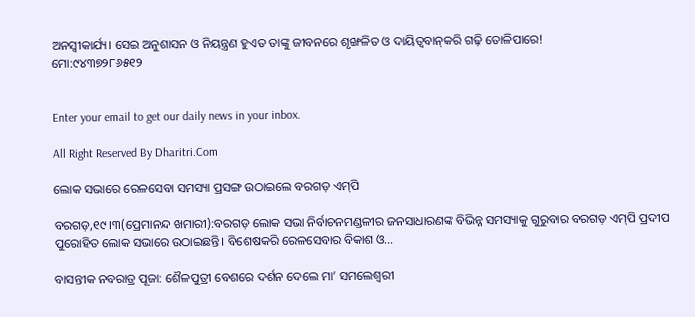ଅନସ୍ବୀକାର୍ଯ୍ୟ। ସେଇ ଅନୁଶାସନ ଓ ନିୟନ୍ତ୍ରଣ ହୁଏତ ତାଙ୍କୁ ଜୀବନରେ ଶୃଙ୍ଖଳିତ ଓ ଦାୟିତ୍ୱବାନ୍‌କରି ଗଢ଼ି ତୋଳିପାରେ!
ମୋ:୯୪୩୭୨୮୬୫୧୨


Enter your email to get our daily news in your inbox.

All Right Reserved By Dharitri.Com

ଲୋକ ସଭାରେ ରେଳସେବା ସମସ୍ୟା ପ୍ରସଙ୍ଗ ଉଠାଇଲେ ବରଗଡ଼ ଏମ୍‌ପି

ବରଗଡ଼,୧୯।୩(ପ୍ରେମାନନ୍ଦ ଖମାରୀ):ବରଗଡ଼ ଲୋକ ସଭା ନିର୍ବାଚନମଣ୍ଡଳୀର ଜନସାଧାରଣଙ୍କ ବିଭିନ୍ନ ସମସ୍ୟାକୁ ଗୁରୁବାର ବରଗଡ଼ ଏମ୍‌ପି ପ୍ରଦୀପ ପୁରୋହିତ ଲୋକ ସଭାରେ ଉଠାଇଛନ୍ତି। ବିଶେଷକରି ରେଳସେବାର ବିକାଶ ଓ…

ବାସନ୍ତୀକ ନବରାତ୍ର ପୂଜା: ଶୈଳପୁତ୍ରୀ ବେଶରେ ଦର୍ଶନ ଦେଲେ ମା’ ସମଲେଶ୍ବରୀ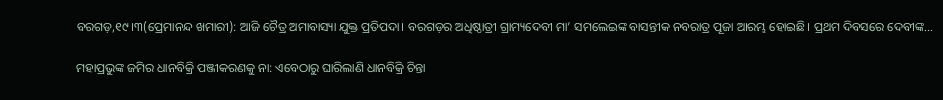ବରଗଡ଼,୧୯।୩(ପ୍ରେମାନନ୍ଦ ଖମାରୀ): ଆଜି ଚୈତ୍ର ଅମାବାସ୍ୟା ଯୁକ୍ତ ପ୍ରତିପଦା। ବରଗଡ଼ର ଅଧିଷ୍ଠାତ୍ରୀ ଗ୍ରାମ୍ୟଦେବୀ ମା’ ସମଲେଇଙ୍କ ବାସନ୍ତୀକ ନବରାତ୍ର ପୂଜା ଆରମ୍ଭ ହୋଇଛି। ପ୍ରଥମ ଦିବସରେ ଦେବୀଙ୍କ…

ମହାପ୍ରଭୁଙ୍କ ଜମିର ଧାନବିକ୍ରି ପଞ୍ଜୀକରଣକୁ ନା: ଏବେଠାରୁ ଘାରିଲାଣି ଧାନବିକ୍ରି ଚିନ୍ତା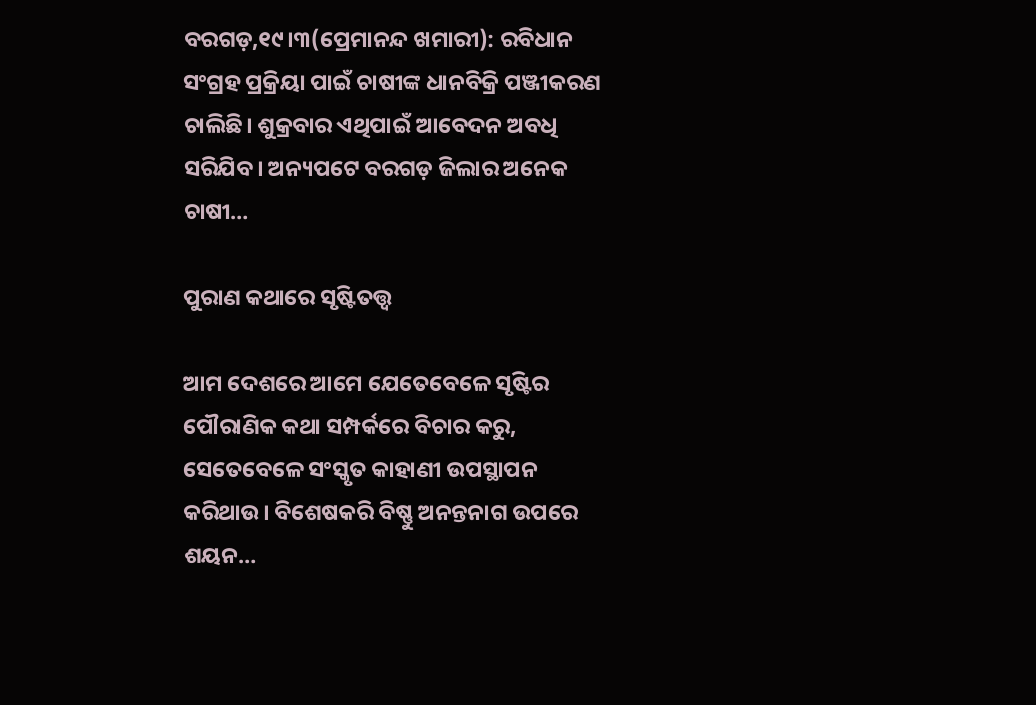ବରଗଡ଼,୧୯।୩(ପ୍ରେମାନନ୍ଦ ଖମାରୀ): ରବିଧାନ ସଂଗ୍ରହ ପ୍ରକ୍ରିୟା ପାଇଁ ଚାଷୀଙ୍କ ଧାନବିକ୍ରି ପଞ୍ଜୀକରଣ ଚାଲିଛି। ଶୁକ୍ରବାର ଏଥିପାଇଁ ଆବେଦନ ଅବଧି ସରିଯିବ। ଅନ୍ୟପଟେ ବରଗଡ଼ ଜିଲାର ଅନେକ ଚାଷୀ…

ପୁରାଣ କଥାରେ ସୃଷ୍ଟିତତ୍ତ୍ୱ

ଆମ ଦେଶରେ ଆମେ ଯେତେବେଳେ ସୃଷ୍ଟିର ପୌରାଣିକ କଥା ସମ୍ପର୍କରେ ବିଚାର କରୁ, ସେତେବେଳେ ସଂସ୍କୃତ କାହାଣୀ ଉପସ୍ଥାପନ କରିଥାଉ। ବିଶେଷକରି ବିଷ୍ଣୁ ଅନନ୍ତନାଗ ଉପରେ ଶୟନ…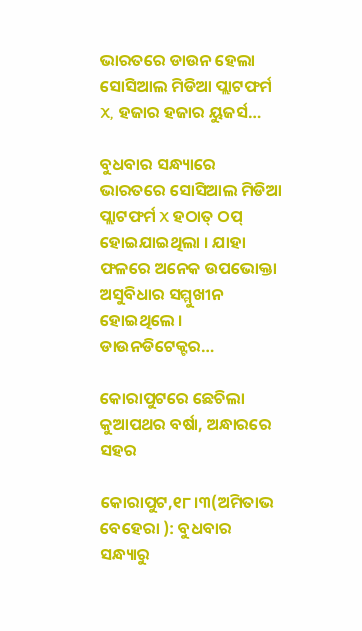ଭାରତରେ ଡାଉନ ହେଲା ସୋସିଆଲ ମିଡିଆ ପ୍ଲାଟଫର୍ମ X, ହଜାର ହଜାର ୟୁଜର୍ସ…

ବୁଧବାର ସନ୍ଧ୍ୟାରେ ଭାରତରେ ସୋସିଆଲ ମିଡିଆ ପ୍ଲାଟଫର୍ମ X ହଠାତ୍ ଠପ୍ ହୋଇଯାଇଥିଲା । ଯାହା ଫଳରେ ଅନେକ ଉପଭୋକ୍ତା ଅସୁବିଧାର ସମ୍ମୁଖୀନ ହୋଇଥିଲେ । ଡାଉନଡିଟେକ୍ଟର…

କୋରାପୁଟରେ ଛେଚିଲା କୁଆପଥର ବର୍ଷା, ଅନ୍ଧାରରେ ସହର

କୋରାପୁଟ,୧୮।୩(ଅମିତାଭ ବେହେରା ): ବୁଧବାର ସନ୍ଧ୍ୟାରୁ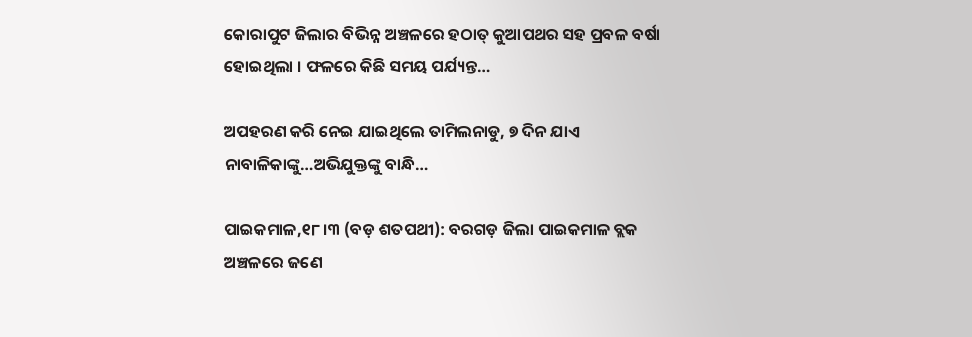କୋରାପୁଟ ଜିଲାର ବିଭିନ୍ନ ଅଞ୍ଚଳରେ ହଠାତ୍ କୁଆପଥର ସହ ପ୍ରବଳ ବର୍ଷା ହୋଇଥିଲା । ଫଳରେ କିଛି ସମୟ ପର୍ଯ୍ୟନ୍ତ…

ଅପହରଣ କରି ନେଇ ଯାଇଥିଲେ ତାମିଲନାଡୁ, ୭ ଦିନ ଯାଏ ନାବାଳିକାଙ୍କୁ…ଅଭିଯୁକ୍ତଙ୍କୁ ବାନ୍ଧି…

ପାଇକମାଳ,୧୮।୩ (ବଡ଼ ଶତପଥୀ): ବରଗଡ଼ ଜିଲା ପାଇକମାଳ ବ୍ଲକ ଅଞ୍ଚଳରେ ଜଣେ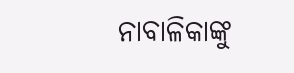ନାବାଳିକାଙ୍କୁ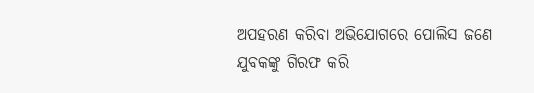ଅପହରଣ କରିବା ଅଭିଯୋଗରେ ପୋଲିସ ଜଣେ ଯୁବକଙ୍କୁ ଗିରଫ କରି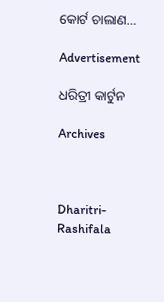କୋର୍ଟ ଚାଲାଣ…

Advertisement

ଧରିତ୍ରୀ କାର୍ଟୁନ

Archives



Dharitri-Rashifala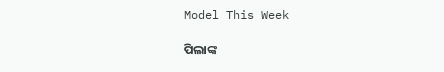Model This Week

ପିଲାଙ୍କ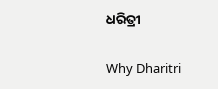ଧରିତ୍ରୀ

Why Dharitri